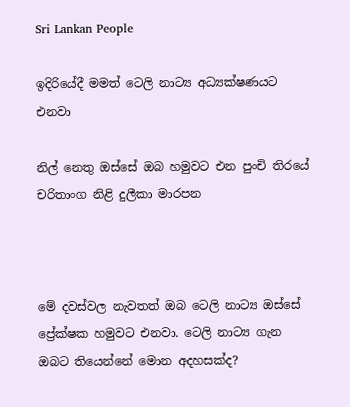Sri Lankan People

ඉදිරියේදී මමත් ටෙලි නාට්‍ය අධ්‍යක්ෂණයට එනවා

නිල් නෙතු ඔස්සේ ඔබ හමුවට එන පුංචි තිරයේ චරිතාංග නිළි දුලීකා මාරපන



මේ දවස්වල නැවතත් ඔබ ටෙලි නාට්‍ය ඔස්සේ ප්‍රේක්ෂක හමුවට එනවා. ටෙලි නාට්‍ය ගැන ඔබට තියෙන්නේ මොන අදහසක්ද?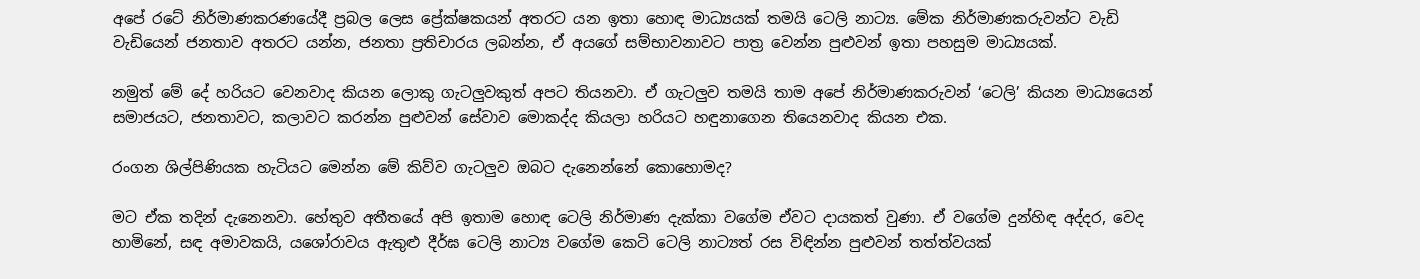අපේ රටේ නිර්මාණකරණයේදී ප්‍රබල ලෙස ප්‍රේක්ෂකයන් අතරට යන ඉතා හොඳ මාධ්‍යයක් තමයි ටෙලි නාට්‍ය. මේක නිර්මාණකරුවන්ට වැඩි වැඩියෙන් ජනතාව අතරට යන්න, ජනතා ප්‍රතිචාරය ලබන්න, ඒ අයගේ සම්භාවනාවට පාත්‍ර වෙන්න පුළුවන් ඉතා පහසුම මාධ්‍යයක්.

නමුත් මේ දේ හරියට වෙනවාද කියන ලොකු ගැටලුවකුත් අපට තියනවා. ඒ ගැටලුව තමයි තාම අපේ නිර්මාණකරුවන් ‘ටෙලි’ කියන මාධ්‍යයෙන් සමාජයට, ජනතාවට, කලාවට කරන්න පුළුවන් සේවාව මොකද්ද කියලා හරියට හඳුනාගෙන තියෙනවාද කියන එක.

රංගන ශිල්පිණියක හැටියට මෙන්න මේ කිව්ව ගැටලුව ඔබට දැනෙන්නේ කොහොමද?

මට ඒක තදින් දැනෙනවා. හේතුව අතීතයේ අපි ඉතාම හොඳ ටෙලි නිර්මාණ දැක්කා වගේම ඒවට දායකත් වුණා. ඒ වගේම දුන්හිඳ අද්දර, වෙද හාමිනේ, සඳ අමාවකයි, යශෝරාවය ඇතුළු දීර්ඝ ටෙලි නාට්‍ය වගේම කෙටි ටෙලි නාට්‍යත් රස විඳින්න පුළුවන් තත්ත්වයක්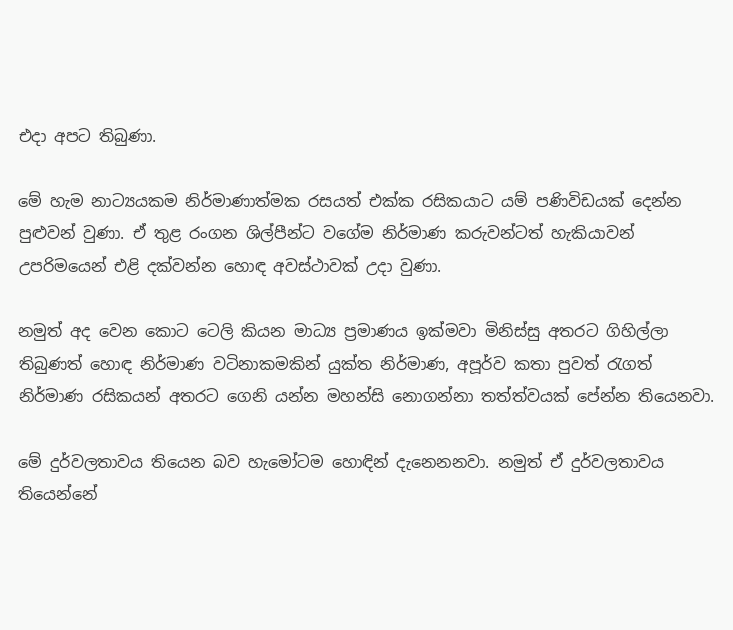එදා අපට තිබුණා.

මේ හැම නාට්‍යයකම නිර්මාණාත්මක රසයත් එක්ක රසිකයාට යම් පණිවිඩයක් දෙන්න පුළුවන් වුණා. ඒ තුළ රංගන ශිල්පීන්ට වගේම නිර්මාණ කරුවන්ටත් හැකියාවන් උපරිමයෙන් එළි දක්වන්න හොඳ අවස්ථාවක් උදා වුණා.

නමුත් අද වෙන කොට ටෙලි කියන මාධ්‍ය ප්‍රමාණය ඉක්මවා මිනිස්සු අතරට ගිහිල්ලා තිබුණත් හොඳ නිර්මාණ වටිනාකමකින් යුක්ත නිර්මාණ, අපූර්ව කතා පුවත් රැගත් නිර්මාණ රසිකයන් අතරට ගෙනි යන්න මහන්සි නොගන්නා තත්ත්වයක් පේන්න තියෙනවා.

මේ දුර්වලතාවය තියෙන බව හැමෝටම හොඳින් දැනෙනනවා. නමුත් ඒ දුර්වලතාවය තියෙන්නේ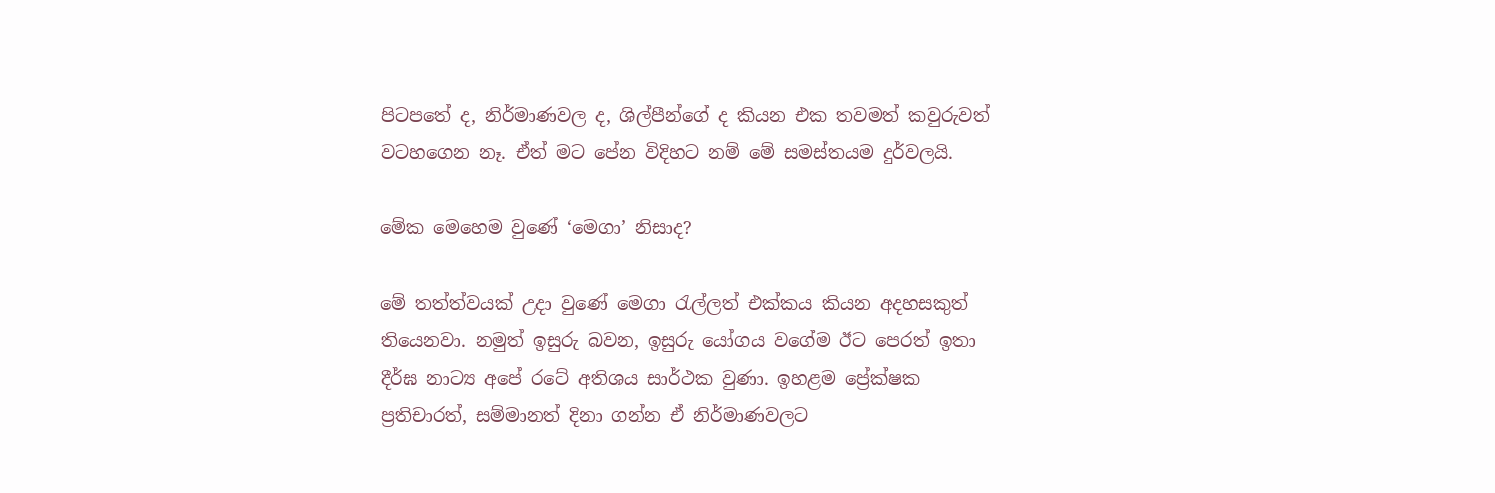පිටපතේ ද, නිර්මාණවල ද, ශිල්පීන්ගේ ද කියන එක තවමත් කවුරුවත් වටහගෙන නෑ. ඒත් මට පේන විදිහට නම් මේ සමස්තයම දුර්වලයි.

මේක මෙහෙම වුණේ ‘මෙගා’ නිසාද?

මේ තත්ත්වයක් උදා වුණේ මෙගා රැල්ලත් එක්කය කියන අදහසකුත් තියෙනවා. නමුත් ඉසුරු බවන, ඉසුරු යෝගය වගේම ඊට පෙරත් ඉතා දීර්ඝ නාට්‍ය අපේ රටේ අතිශය සාර්ථක වුණා. ඉහළම ප්‍රේක්ෂක ප්‍රතිචාරත්, සම්මානත් දිනා ගන්න ඒ නිර්මාණවලට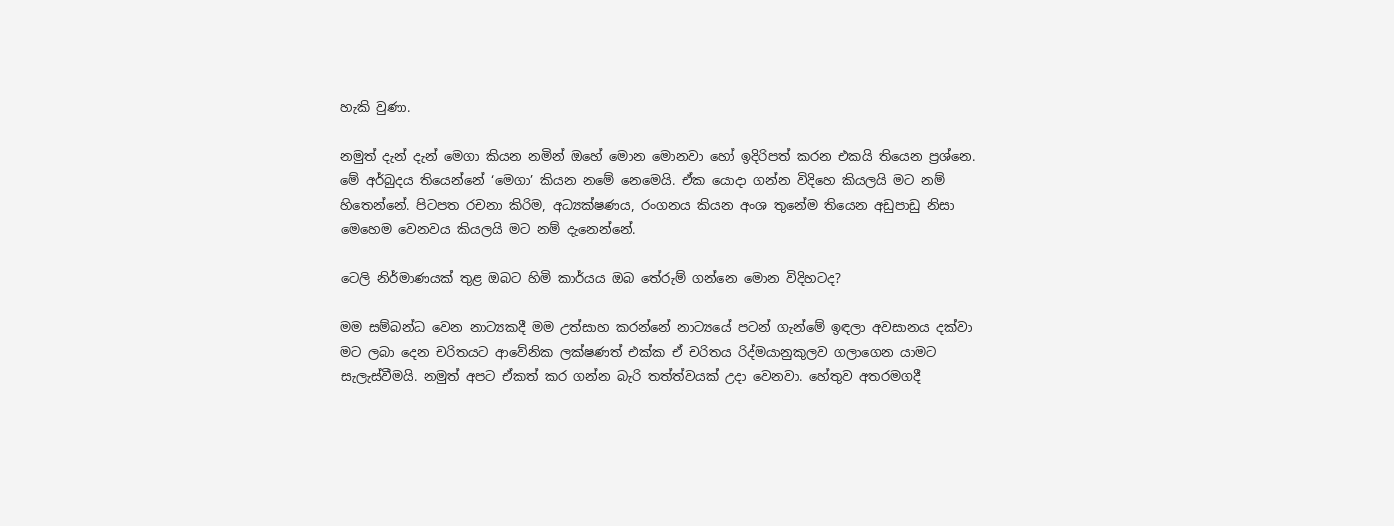හැකි වුණා.

නමුත් දැන් දැන් මෙගා කියන නමින් ඔහේ මොන මොනවා හෝ ඉදිරිපත් කරන එකයි තියෙන ප්‍රශ්නෙ. මේ අර්බුදය තියෙන්නේ ‘මෙගා’ කියන නමේ නෙමෙයි. ඒක යොදා ගන්න විදිහෙ කියලයි මට නම් හිතෙන්නේ. පිටපත රචනා කිරිම, අධ්‍යක්ෂණය, රංගනය කියන අංශ තුනේම තියෙන අඩුපාඩු නිසා මෙහෙම වෙනවය කියලයි මට නම් දැනෙන්නේ.

ටෙලි නිර්මාණයක් තුළ ඔබට හිමි කාර්යය ඔබ තේරුම් ගන්නෙ මොන විදිහටද?

මම සම්බන්ධ වෙන නාට්‍යකදී මම උත්සාහ කරන්නේ නාට්‍යයේ පටන් ගැන්මේ ඉඳලා අවසානය දක්වා මට ලබා දෙන චරිතයට ආවේනික ලක්ෂණත් එක්ක ඒ චරිතය රිද්මයානුකුලව ගලාගෙන යාමට සැලැස්වීමයි. නමුත් අපට ඒකත් කර ගන්න බැරි තත්ත්වයක් උදා වෙනවා. හේතුව අතරමගදී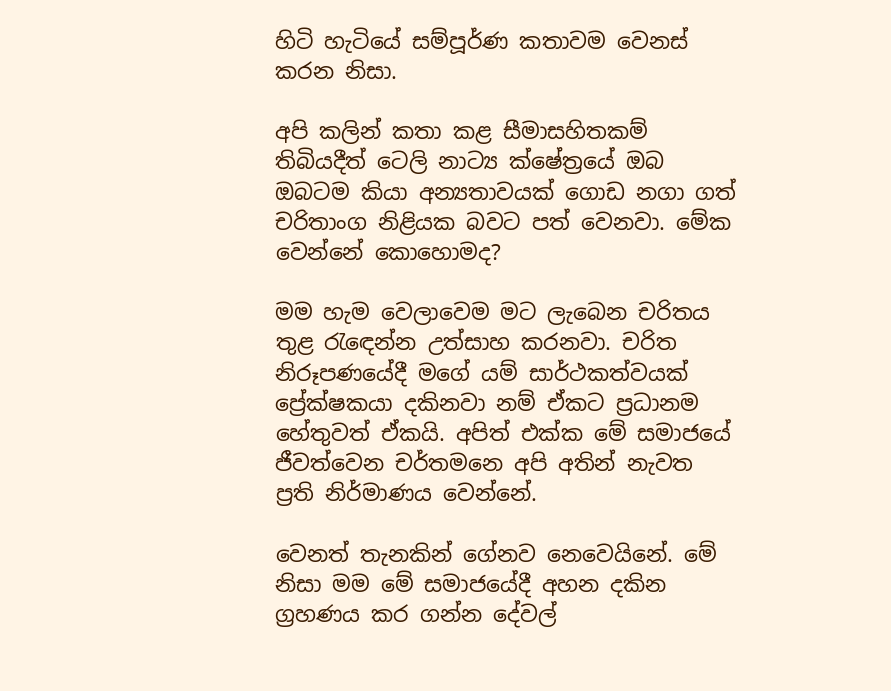හිටි හැටියේ සම්පූර්ණ කතාවම වෙනස් කරන නිසා.

අපි කලින් කතා කළ සීමාසහිතකම් තිබියදීත් ටෙලි නාට්‍ය ක්ෂේත්‍රයේ ඔබ ඔබටම කියා අන්‍යතාවයක් ගොඩ නගා ගත් චරිතාංග නිළියක බවට පත් වෙනවා. මේක වෙන්නේ කොහොමද?

මම හැම වෙලාවෙම මට ලැබෙන චරිතය තුළ රැඳෙන්න උත්සාහ කරනවා. චරිත නිරූපණයේදී මගේ යම් සාර්ථකත්වයක් ප්‍රේක්ෂකයා දකිනවා නම් ඒකට ප්‍රධානම හේතුවත් ඒකයි. අපිත් එක්ක මේ සමාජයේ ජීවත්වෙන චර්තමනෙ අපි අතින් නැවත ප්‍රති නිර්මාණය වෙන්නේ.

වෙනත් තැනකින් ගේනව නෙවෙයිනේ. මේ නිසා මම මේ සමාජයේදී අහන දකින ග්‍රහණය කර ගන්න දේවල්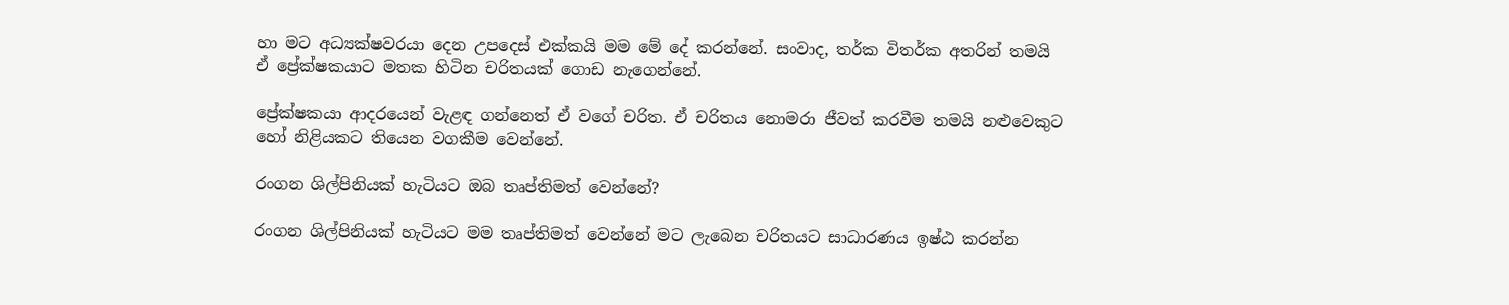හා මට අධ්‍යක්ෂවරයා දෙන උපදෙස් එක්කයි මම මේ දේ කරන්නේ. සංවාද, තර්ක විතර්ක අතරින් තමයි ඒ ප්‍රේක්ෂකයාට මතක හිටින චරිතයක් ගොඩ නැගෙන්නේ.

ප්‍රේක්ෂකයා ආදරයෙන් වැළඳ ගන්නෙත් ඒ වගේ චරිත. ඒ චරිතය නොමරා ජීවත් කරවීම තමයි නළුවෙකුට හෝ නිළියකට තියෙන වගකීම වෙන්නේ.

රංගන ශිල්පිනියක් හැටියට ඔබ තෘප්තිමත් වෙන්නේ?

රංගන ශිල්පිනියක් හැටියට මම තෘප්තිමත් වෙන්නේ මට ලැබෙන චරිතයට සාධාරණය ඉෂ්ඨ කරන්න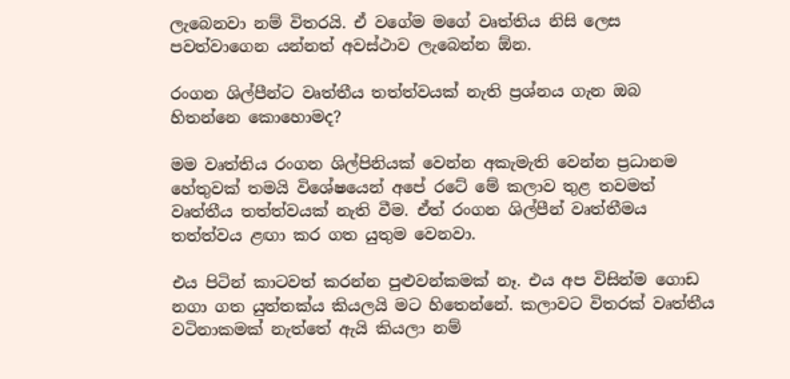ලැබෙනවා නම් විතරයි. ඒ වගේම මගේ වෘත්තිය නිසි ලෙස පවත්වාගෙන යන්නත් අවස්ථාව ලැබෙන්න ඕන.

රංගන ශිල්පීන්ට වෘත්තීය තත්ත්වයක් නැති ප්‍රශ්නය ගැන ඔබ හිතන්නෙ කොහොමද?

මම වෘත්තිය රංගන ශිල්පිනියක් වෙන්න අකැමැති වෙන්න ප්‍රධානම හේතුවක් තමයි විශේෂයෙන් අපේ රටේ මේ කලාව තුළ තවමත් වෘත්තීය තත්ත්වයක් නැති වීම. ඒත් රංගන ශිල්පීන් වෘත්තීමය තත්ත්වය ළඟා කර ගත යුතුම වෙනවා.

එය පිටින් කාටවත් කරන්න පුළුවන්කමක් නෑ. එය අප විසින්ම ගොඩ නගා ගත යුත්තක්ය කියලයි මට හිතෙන්නේ. කලාවට විතරක් වෘත්තීය වටිනාකමක් නැත්තේ ඇයි කියලා නම්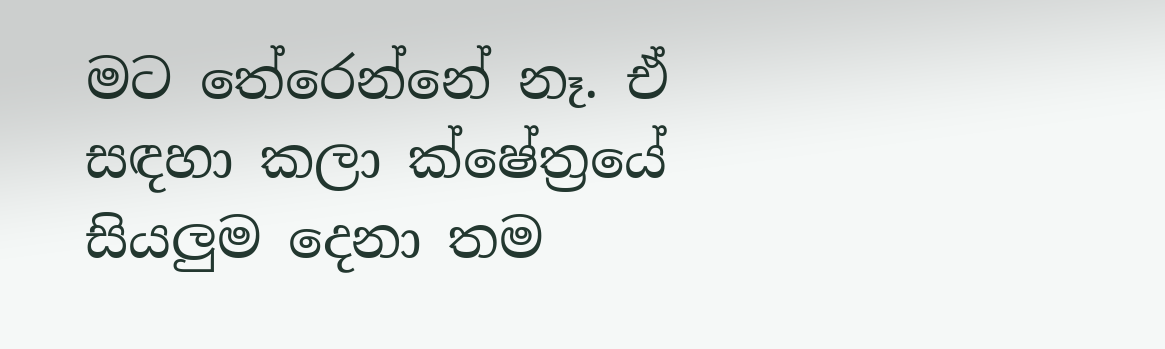මට තේරෙන්නේ නෑ. ඒ සඳහා කලා ක්ෂේත්‍රයේ සියලුම දෙනා තම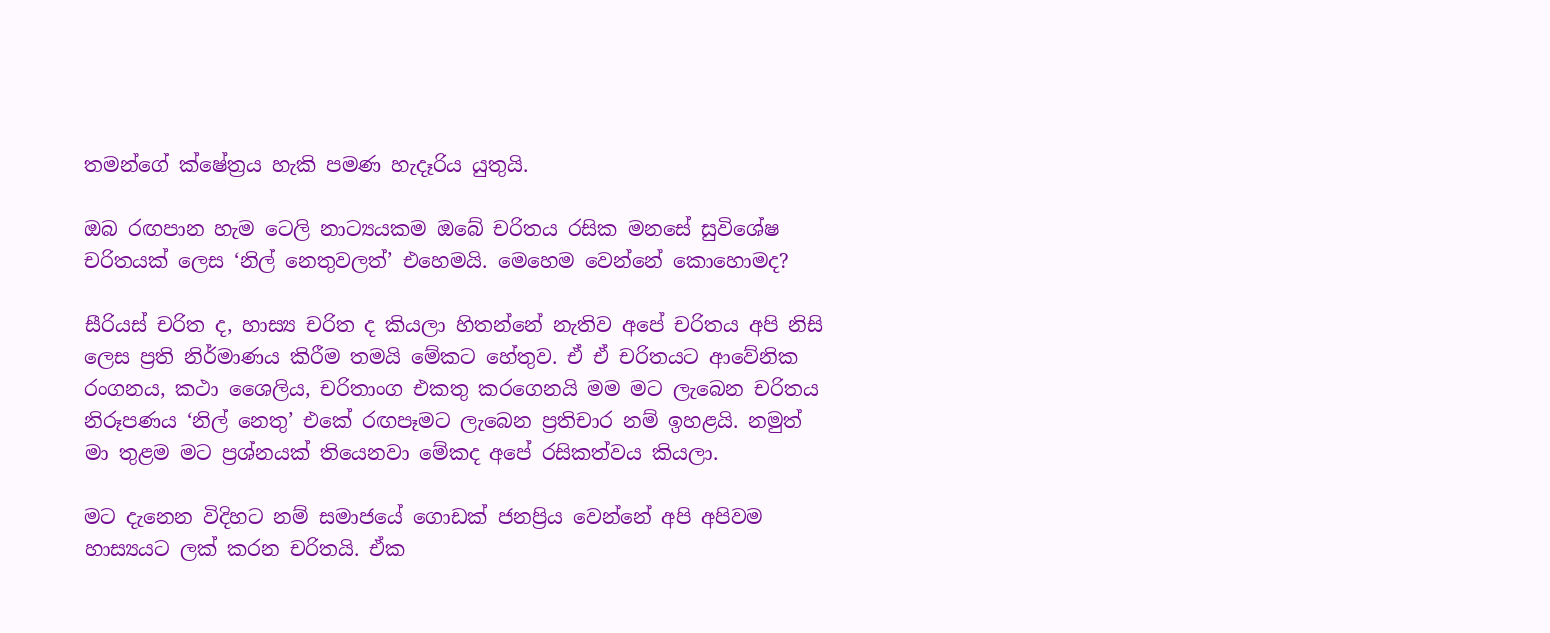තමන්ගේ ක්ෂේත්‍රය හැකි පමණ හැදෑරිය යුතුයි.

ඔබ රඟපාන හැම ටෙලි නාට්‍යයකම ඔබේ චරිතය රසික මනසේ සුවිශේෂ චරිතයක් ලෙස ‘නිල් නෙතුවලත්’ එහෙමයි. මෙහෙම වෙන්නේ කොහොමද?

සීරියස් චරිත ද, හාස්‍ය චරිත ද කියලා හිතන්නේ නැතිව අපේ චරිතය අපි නිසි ලෙස ප්‍රති නිර්මාණය කිරීම තමයි මේකට හේතුව. ඒ ඒ චරිතයට ආවේනික රංගනය, කථා ශෛලිය, චරිතාංග එකතු කරගෙනයි මම මට ලැබෙන චරිතය නිරූපණය ‘නිල් නෙතු’ එකේ රඟපෑමට ලැබෙන ප්‍රතිචාර නම් ඉහළයි. නමුත් මා තුළම මට ප්‍රශ්නයක් තියෙනවා මේකද අපේ රසිකත්වය කියලා.

මට දැනෙන විදිහට නම් සමාජයේ ගොඩක් ජනප්‍රිය වෙන්නේ අපි අපිවම හාස්‍යයට ලක් කරන චරිතයි. ඒක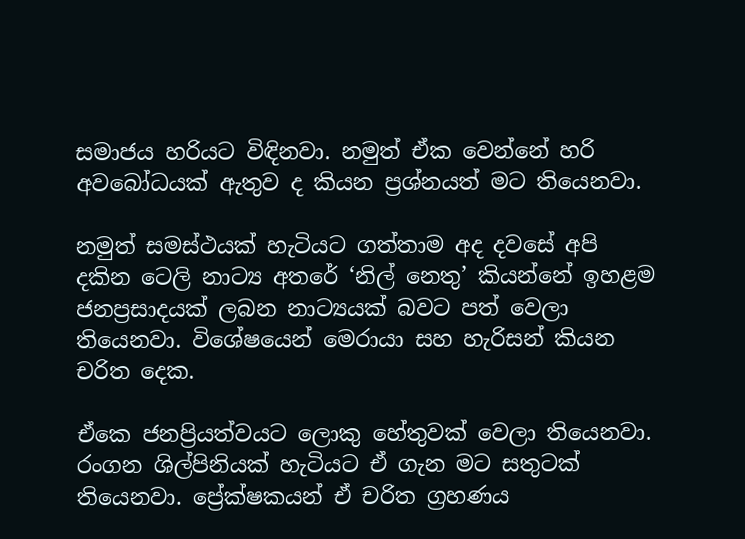සමාජය හරියට විඳිනවා. නමුත් ඒක වෙන්නේ හරි අවබෝධයක් ඇතුව ද කියන ප්‍රශ්නයත් මට තියෙනවා.

නමුත් සමස්ථයක් හැටියට ගත්තාම අද දවසේ අපි දකින ටෙලි නාට්‍ය අතරේ ‘නිල් නෙතු’ කියන්නේ ඉහළම ජනප්‍රසාදයක් ලබන නාට්‍යයක් බවට පත් වෙලා තියෙනවා. විශේෂයෙන් මෙරායා සහ හැරිසන් කියන චරිත දෙක.

ඒකෙ ජනප්‍රියත්වයට ලොකු හේතුවක් වෙලා තියෙනවා. රංගන ශිල්පිනියක් හැටියට ඒ ගැන මට සතුටක් තියෙනවා. ප්‍රේක්ෂකයන් ඒ චරිත ග්‍රහණය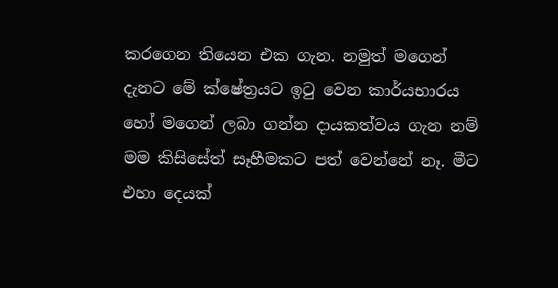කරගෙන තියෙන එක ගැන. නමුත් මගෙන් දැනට මේ ක්ෂේත්‍රයට ඉටු වෙන කාර්යභාරය හෝ මගෙන් ලබා ගන්න දායකත්වය ගැන නම් මම කිසිසේත් සෑහීමකට පත් වෙන්නේ නෑ. මීට එහා දෙයක්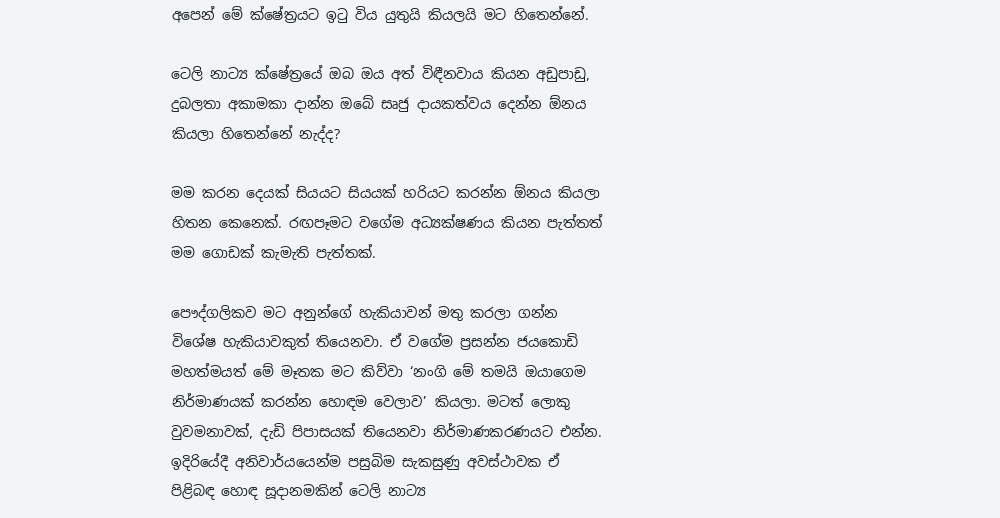අපෙන් මේ ක්ෂේත්‍රයට ඉටු විය යුතුයි කියලයි මට හිතෙන්නේ.

ටෙලි නාට්‍ය ක්ෂේත්‍රයේ ඔබ ඔය අත් විඳීනවාය කියන අඩුපාඩු, දුබලතා අකාමකා දාන්න ඔබේ සෘජු දායකත්වය දෙන්න ඕනය කියලා හිතෙන්නේ නැද්ද?

මම කරන දෙයක් සියයට සියයක් හරියට කරන්න ඕනය කියලා හිතන කෙනෙක්. රඟපෑමට වගේම අධ්‍යක්ෂණය කියන පැත්තත් මම ගොඩක් කැමැති පැත්තක්.

පෞද්ගලිකව මට අනුන්ගේ හැකියාවන් මතු කරලා ගන්න විශේෂ හැකියාවකුත් තියෙනවා. ඒ වගේම ප්‍රසන්න ජයකොඩි මහත්මයත් මේ මෑතක මට කිව්වා ‘නංගි මේ තමයි ඔයාගෙම නිර්මාණයක් කරන්න හොඳම වෙලාව’ කියලා. මටත් ලොකු වුවමනාවක්, දැඩි පිපාසයක් තියෙනවා නිර්මාණකරණයට එන්න. ඉදිරියේදී අනිවාර්යයෙන්ම පසුබිම සැකසුණු අවස්ථාවක ඒ පිළිබඳ හොඳ සූදානමකින් ටෙලි නාට්‍ය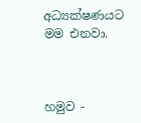අධ්‍යක්ෂණයට මම එනවා.



හමුව -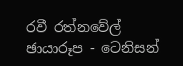රවී රත්නවේල්
ඡායාරූප - ටෙනිසන්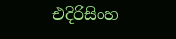එදිරිසිංහ